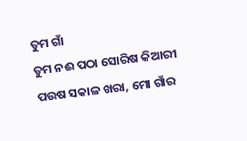ତୁମ ଗାଁ
ତୁମ ନଈ ପଠା ସୋରିଷ କିଆରୀ ପଉଷ ସକାଳ ଖରା, ମୋ ଗାଁର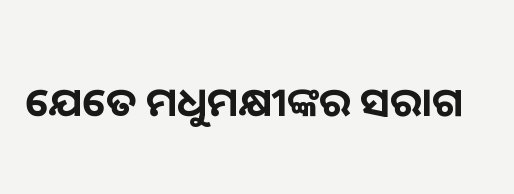ଯେତେ ମଧୁମକ୍ଷୀଙ୍କର ସରାଗ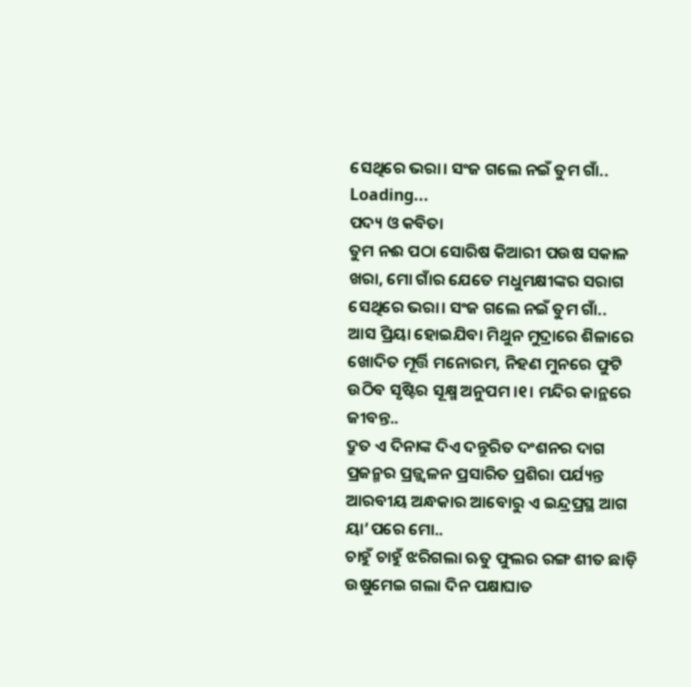ସେଥିରେ ଭରା। ସଂଜ ଗଲେ ନଇଁ ତୁମ ଗାଁ..
Loading...
ପଦ୍ୟ ଓ କବିତା
ତୁମ ନଈ ପଠା ସୋରିଷ କିଆରୀ ପଉଷ ସକାଳ ଖରା, ମୋ ଗାଁର ଯେତେ ମଧୁମକ୍ଷୀଙ୍କର ସରାଗ ସେଥିରେ ଭରା। ସଂଜ ଗଲେ ନଇଁ ତୁମ ଗାଁ..
ଆସ ପ୍ରିୟା ହୋଇଯିବା ମିଥୁନ ମୁଦ୍ରାରେ ଶିଳାରେ ଖୋଦିତ ମୂର୍ତ୍ତି ମନୋରମ, ନିହଣ ମୁନରେ ଫୁଟି ଉଠିବ ସୃଷ୍ଟିର ସୂକ୍ଷ୍ମ ଅନୁପମ ।୧। ମନ୍ଦିର କାନ୍ଥରେ ଜୀବନ୍ତ..
ଦ୍ରୁତ ଏ ଦିନାଙ୍କ ଦିଏ ଦନ୍ତୁରିତ ଦଂଶନର ଦାଗ ପ୍ରଜନ୍ମର ପ୍ରଜ୍ଜ୍ୱଳନ ପ୍ରସାରିତ ପ୍ରଶିରା ପର୍ଯ୍ୟନ୍ତ ଆରବୀୟ ଅନ୍ଧକାର ଆବୋରୁ ଏ ଇନ୍ଦ୍ରପ୍ରସ୍ଥ ଆଗ ୟା’ପରେ ମୋ..
ଚାହୁଁ ଚାହୁଁ ଝରିଗଲା ଋତୁ ଫୁଲର ରଙ୍ଗ ଶୀତ ଛାଡ଼ି ଉଷୁମେଇ ଗଲା ଦିନ ପକ୍ଷାଘାତ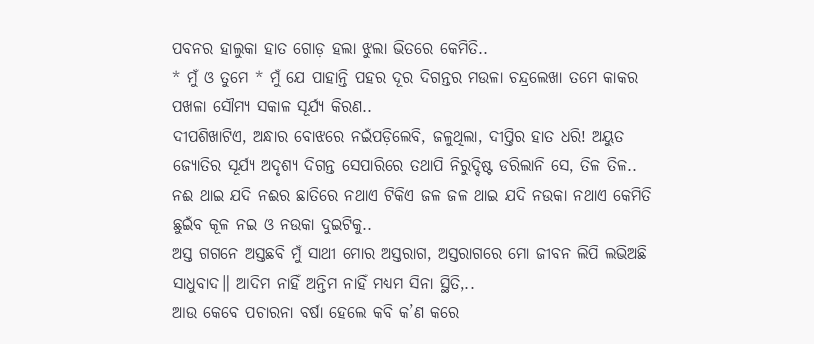ପବନର ହାଲୁକା ହାତ ଗୋଡ଼ ହଲା ଝୁଲା ଭିତରେ କେମିତି..
* ମୁଁ ଓ ତୁମେ * ମୁଁ ଯେ ପାହାନ୍ତି ପହର ଦୂର ଦିଗନ୍ତର ମଉଳା ଚନ୍ଦ୍ରଲେଖା ତମେ କାକର ପଖଳା ସୌମ୍ୟ ସକାଳ ସୂର୍ଯ୍ୟ କିରଣ..
ଦୀପଶିଖାଟିଏ, ଅନ୍ଧାର ବୋଝରେ ନଇଁପଡ଼ିଲେବି, ଜଳୁଥିଲା, ଦୀପ୍ତିର ହାତ ଧରି! ଅୟୁତ ଜ୍ୟୋତିର ସୂର୍ଯ୍ୟ ଅଦୃଶ୍ୟ ଦିଗନ୍ତ ସେପାରିରେ ତଥାପି ନିରୁଦ୍ଦିଷ୍ଟ ଡରିଲାନି ସେ, ତିଳ ତିଳ..
ନଈ ଥାଇ ଯଦି ନଈର ଛାତିରେ ନଥାଏ ଟିକିଏ ଜଳ ଜଳ ଥାଇ ଯଦି ନଉକା ନଥାଏ କେମିତି ଛୁଇଁବ କୂଳ ନଇ ଓ ନଉକା ଦୁଇଟିକୁ..
ଅସ୍ତ ଗଗନେ ଅସ୍ତଛବି ମୁଁ ସାଥୀ ମୋର ଅସ୍ତରାଗ, ଅସ୍ତରାଗରେ ମୋ ଜୀବନ ଲିପି ଲଭିଅଛି ସାଧୁବାଦ॥ ଆଦିମ ନାହିଁ ଅନ୍ତିମ ନାହିଁ ମଧ୍ୟମ ସିନା ସ୍ଥିତି,..
ଆଉ କେବେ ପଚାରନା ବର୍ଷା ହେଲେ କବି କ’ଣ କରେ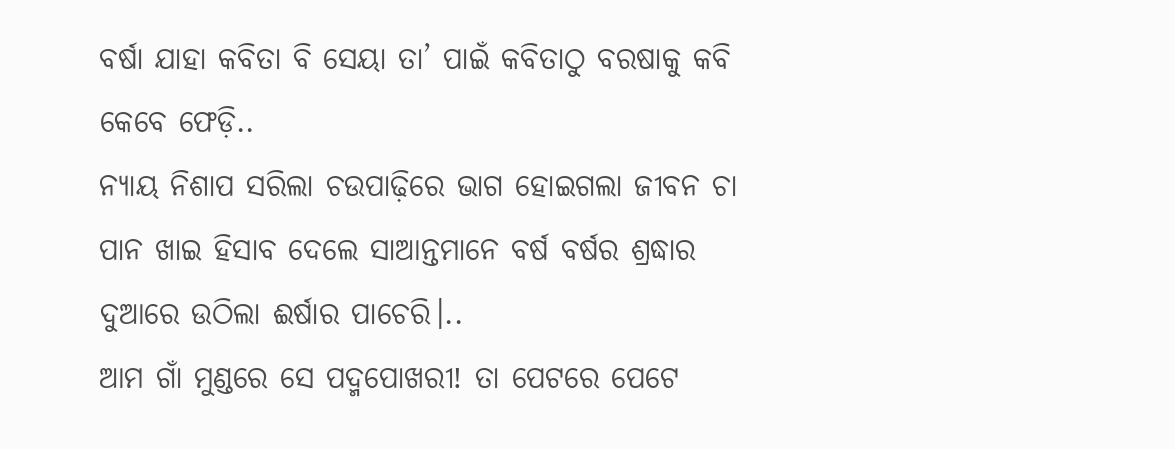ବର୍ଷା ଯାହା କବିତା ବି ସେୟା ତା’ ପାଇଁ କବିତାଠୁ ବରଷାକୁ କବି କେବେ ଫେଡ଼ି..
ନ୍ୟାୟ ନିଶାପ ସରିଲା ଚଉପାଢ଼ିରେ ଭାଗ ହୋଇଗଲା ଜୀବନ ଚା ପାନ ଖାଇ ହିସାବ ଦେଲେ ସାଆନ୍ତମାନେ ବର୍ଷ ବର୍ଷର ଶ୍ରଦ୍ଧାର ଦୁଆରେ ଉଠିଲା ଈର୍ଷାର ପାଚେରି।..
ଆମ ଗାଁ ମୁଣ୍ଡରେ ସେ ପଦ୍ମପୋଖରୀ! ତା ପେଟରେ ପେଟେ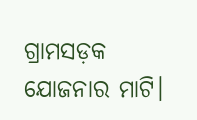ଗ୍ରାମସଡ଼କ ଯୋଜନାର ମାଟି।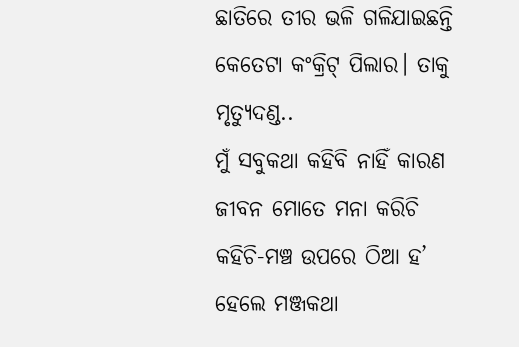ଛାତିରେ ତୀର ଭଳି ଗଳିଯାଇଛନ୍ତି କେତେଟା କଂକ୍ରିଟ୍ ପିଲାର। ତାକୁ ମୃତ୍ୟୁଦଣ୍ଡ..
ମୁଁ ସବୁକଥା କହିବି ନାହିଁ କାରଣ ଜୀବନ ମୋତେ ମନା କରିଚି କହିଚି-ମଞ୍ଚ ଉପରେ ଠିଆ ହ’ ହେଲେ ମଞ୍ଜକଥା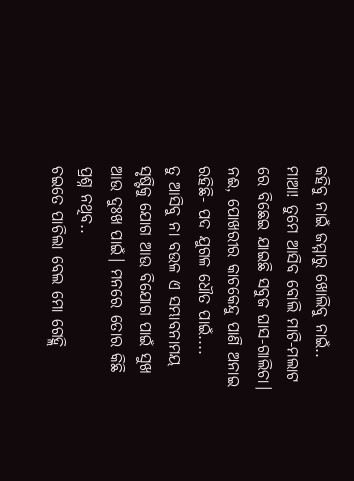କହିବୁ ନାଇଁ ଜମ୍ମାରୁ ଖୋଲିବୁ ନାଇଁ..
ମାଆ! ତୁମେ ଆସିବ ବୋଲି ମାଟି-ମଲାଟ ରେ ବିଛେଇ ଯାଇଛି ସବୁଜ ଘାସ-ଗାଲିଚା। ନଈ, ପୋଖରୀର କାଚକେନ୍ଦୁ ପାଣି ଅନାଇ ରହିଛି- ପଦ ଯୁଗଳ ଧୌତ ପାଇଁ....
ତୁ ଆସିବୁ ନା ବଉଳ ଏ ସମ୍ଭାବନାମୟ ସୃଷ୍ଟିକୁ ଯୋଗ ଆଉ ବିଯୋଗ ପାଇଁ ସୁଖ ଆଉ ଦୁଃଖ ପାଇଁ। ମନରେ ତୋର କିଛି ପ୍ରଶ୍ନ ନଥିବ..
ଚଇତେ ପାଚିଲା ବେଲ ମୋ ଗେହ୍ଲି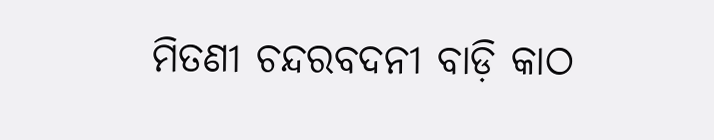ମିତଣୀ ଚନ୍ଦରବଦନୀ ବାଡ଼ି କାଠ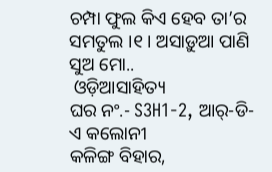ଚମ୍ପା ଫୁଲ କିଏ ହେବ ତା’ର ସମତୁଲ ।୧। ଅସାଡ଼ୁଆ ପାଣି ସୁଅ ମୋ..
 ଓଡ଼ିଆସାହିତ୍ୟ
ଘର ନଂ.- S3H1-2, ଆର୍-ଡି-ଏ କଲୋନୀ
କଳିଙ୍ଗ ବିହାର,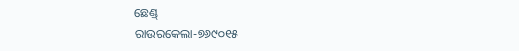ଛେଣ୍ଡ୍
ରାଉରକେଲା-୭୬୯୦୧୫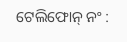ଟେଲିଫୋନ୍ ନଂ :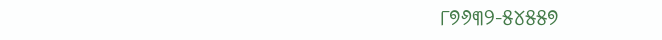୮୭୬୩୨-୫୪୫୫୭